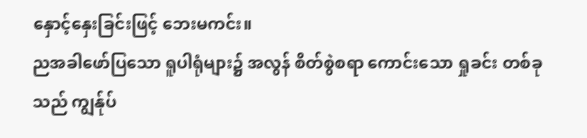နှောင့်နှေးခြင်းဖြင့် ဘေးမကင်း။
ညအခါဖော်ပြသော ရူပါရုံများ၌ အလွန် စိတ်စွဲစရာ ကောင်းသော ရှုခင်း တစ်ခုသည် ကျွန်ုပ်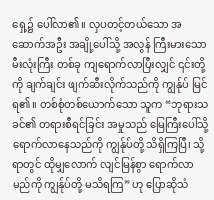ရှေ့၌ ပေါ်လာ၏။ လှပတင့်တယ်သော အဆောက်အဦး အချို့ပေါ်သို့ အလွန် ကြီးမားသော မီးလုံးကြီး တစ်ခု ကျရောက်လာပြီးလျှင် ၎င်းတို့ကို ချက်ချင်း ဖျက်ဆီးလိုက်သည်ကို ကျွန်ုပ် မြင်ရ၏။ တစ်စုံတစ်ယောက်သော သူက “ဘုရားသခင်၏ တရားစီရင်ခြင်း အမှုသည် မြေကြီးပေါ်သို့ ရောက်လာနေသည်ကို ကျွန်ုပ်တို့ သိရှိကြပြီ၊ သို့ရာတွင် ထိုမျှလောက် လျင်မြန်စွာ ရောက်လာမည်ကို ကျွန်ုပ်တို့ မသိရကြ” ဟု ပြောဆိုသံ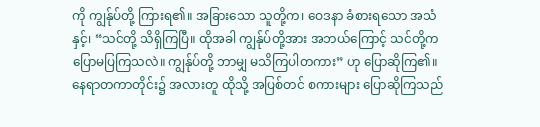ကို ကျွန်ုပ်တို့ ကြားရ၏။ အခြားသော သူတို့က၊ ဝေဒနာ ခံစားရသော အသံနှင့်၊ “သင်တို့ သိရှိကြပြီ။ ထိုအခါ ကျွန်ုပ်တို့အား အဘယ်ကြောင့် သင်တို့က ပြောမပြကြသလဲ။ ကျွန်ုပ်တို့ ဘာမျှ မသိကြပါတကား” ဟု ပြောဆိုကြ၏။ နေရာတကာတိုင်း၌ အလားတူ ထိုသို့ အပြစ်တင် စကားများ ပြောဆိုကြသည်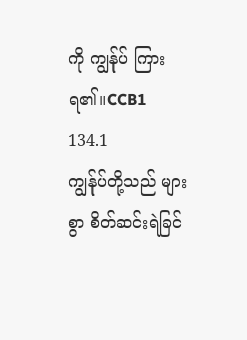ကို ကျွန်ုပ် ကြားရ၏။CCB1 134.1
ကျွန်ုပ်တို့သည် များစွာ စိတ်ဆင်းရဲခြင်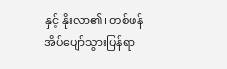နှင့် နိုးလာ၏၊ တစ်ဖန် အိပ်ပျော်သွားပြန်ရာ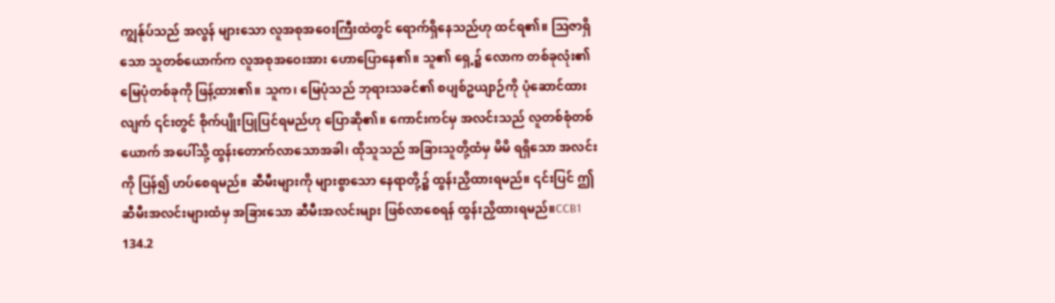ကျွန်ုပ်သည် အလွန် များသော လူအစုအဝေးကြီးထဲတွင် ရောက်ရှိနေသည်ဟု ထင်ရ၏။ သြဇာရှိသော သူတစ်ယောက်က လူအစုအဝေးအား ဟောပြောနေ၏။ သူ၏ ရှေ့၌ လောက တစ်ခုလုံး၏ မြေပုံတစ်ခုကို ဖြန့်ထား၏။ သူက၊ မြေပုံသည် ဘုရားသခင်၏ စပျစ်ဥယျာဉ်ကို ပုံဆောင်ထားလျက် ၎င်းတွင် စိုက်ပျိုးပြုပြင်ရမည်ဟု ပြောဆို၏။ ကောင်းကင်မှ အလင်းသည် လူတစ်စုံတစ်ယောက် အပေါ်သို့ ထွန်းတောက်လာသောအခါ၊ ထိုသူသည် အခြားသူတို့ထံမှ မိမိ ရရှိသော အလင်းကို ပြန်၍ ဟပ်စေရမည်။ ဆီမီးများကို များစွာသော နေရာတို့၌ ထွန်းညှိထားရမည်။ ၎င်းပြင် ဤဆီမီးအလင်းများထံမှ အခြားသော ဆီမီးအလင်းများ ဖြစ်လာစေရန် ထွန်းညှိထားရမည်။CCB1 134.2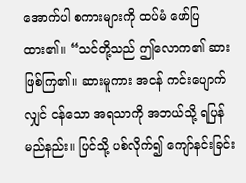အောက်ပါ စကားများကို ထပ်မံ ဖော်ပြထား၏။ “သင်တို့သည် ဤလောက၏ ဆား ဖြစ်ကြ၏။ ဆားမူကား အငန် ကင်းပျောက်လျှင် ငန်သော အရသာကို အဘယ်သို့ ရပြန်မည်နည်း။ ပြင်သို့ ပစ်လိုက်၍ ကျော်နင်းခြင်း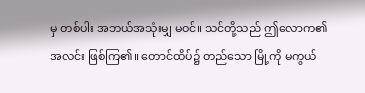မှ တစ်ပါး အဘယ်အသုံးမျှ မဝင်။ သင်တို့သည် ဤလောက၏ အလင်း ဖြစ်ကြ၏။ တောင်ထိပ်၌ တည်သော မြို့ကို မကွယ်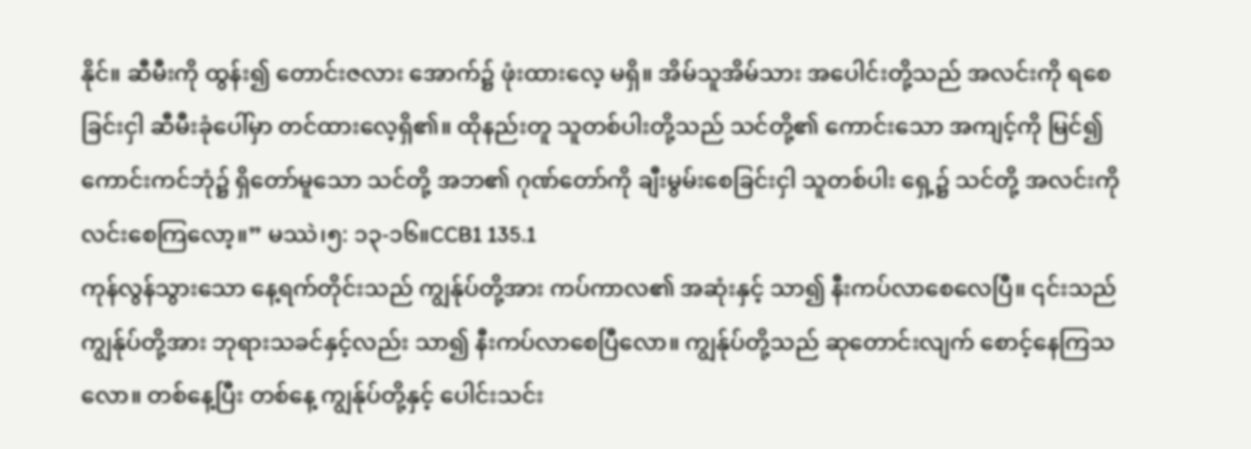နိုင်။ ဆီမီးကို ထွန်း၍ တောင်းဇလား အောက်၌ ဖုံးထားလေ့ မရှိ။ အိမ်သူအိမ်သား အပေါင်းတို့သည် အလင်းကို ရစေခြင်းငှါ ဆီမီးခုံပေါ်မှာ တင်ထားလေ့ရှိ၏။ ထိုနည်းတူ သူတစ်ပါးတို့သည် သင်တို့၏ ကောင်းသော အကျင့်ကို မြင်၍ ကောင်းကင်ဘုံ၌ ရှိတော်မူသော သင်တို့ အဘ၏ ဂုဏ်တော်ကို ချီးမွမ်းစေခြင်းငှါ သူတစ်ပါး ရှေ့၌ သင်တို့ အလင်းကို လင်းစေကြလော့။” မဿဲ၊၅: ၁၃-၁၆။CCB1 135.1
ကုန်လွန်သွားသော နေ့ရက်တိုင်းသည် ကျွန်ုပ်တို့အား ကပ်ကာလ၏ အဆုံးနှင့် သာ၍ နီးကပ်လာစေလေပြီ။ ၎င်းသည် ကျွန်ုပ်တို့အား ဘုရားသခင်နှင့်လည်း သာ၍ နီးကပ်လာစေပြီလော။ ကျွန်ုပ်တို့သည် ဆုတောင်းလျက် စောင့်နေကြသလော။ တစ်နေ့ပြီး တစ်နေ့ ကျွန်ုပ်တို့နှင့် ပေါင်းသင်း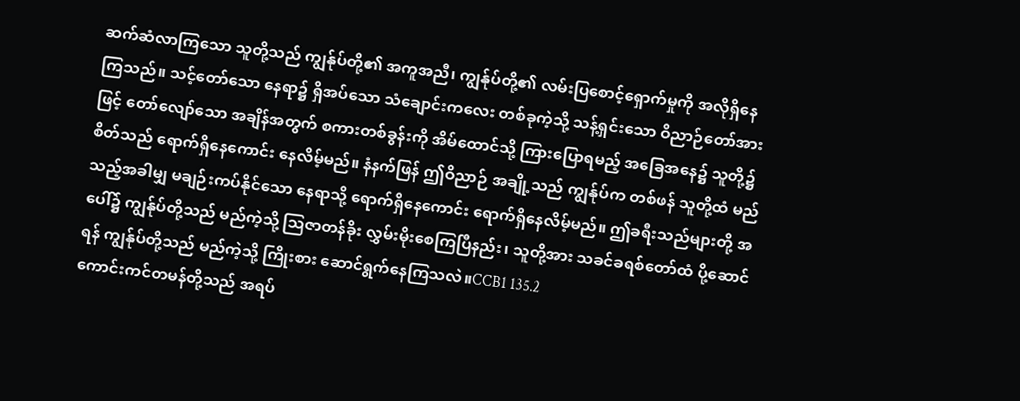ဆက်ဆံလာကြသော သူတို့သည် ကျွန်ုပ်တို့၏ အကူအညီ၊ ကျွန်ုပ်တို့၏ လမ်းပြစောင့်ရှောက်မှုကို အလိုရှိနေကြသည်။ သင့်တော်သော နေရာ၌ ရှိအပ်သော သံချောင်းကလေး တစ်ခုကဲ့သို့ သန့်ရှင်းသော ဝိညာဉ်တော်အားဖြင့် တော်လျော်သော အချိန်အတွက် စကားတစ်ခွန်းကို အိမ်ထောင်သို့ ကြားပြောရမည့် အခြေအနေ၌ သူတို့၌ စိတ်သည် ရောက်ရှိနေကောင်း နေလိမ့်မည်။ နံနက်ဖြန် ဤဝိညာဉ် အချို့သည် ကျွန်ုပ်က တစ်ဖန် သူတို့ထံ မည်သည့်အခါမျှ မချဉ်းကပ်နိုင်သော နေရာသို့ ရောက်ရှိနေကောင်း ရောက်ရှိနေလိမ့်မည်။ ဤခရီးသည်များတို့ အပေါ်၌ ကျွန်ုပ်တို့သည် မည်ကဲ့သို့ သြဇာတန်ခိုး လွှမ်းမိုးစေကြပြီနည်း၊ သူတို့အား သခင်ခရစ်တော်ထံ ပို့ဆောင်ရန် ကျွန်ုပ်တို့သည် မည်ကဲ့သို့ ကြိုးစား ဆောင်ရွက်နေကြသလဲ။CCB1 135.2
ကောင်းကင်တမန်တို့သည် အရပ်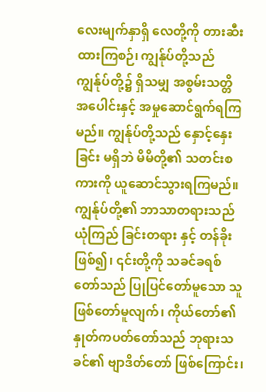လေးမျက်နှာရှိ လေတို့ကို တားဆီးထားကြစဉ်၊ ကျွန်ုပ်တို့သည် ကျွန်ုပ်တို့၌ ရှိသမျှ အစွမ်းသတ္တိ အပေါင်းနှင့် အမှုဆောင်ရွက်ရကြမည်။ ကျွန်ုပ်တို့သည် နှောင့်နှေးခြင်း မရှိဘဲ မိမိတို့၏ သတင်းစကားကို ယူဆောင်သွားရကြမည်။ ကျွန်ုပ်တို့၏ ဘာသာတရားသည် ယုံကြည် ခြင်းတရား နှင့် တန်ခိုး ဖြစ်၍၊ ၎င်းတို့ကို သခင်ခရစ်တော်သည် ပြုပြင်တော်မူသော သူ ဖြစ်တော်မူလျက်၊ ကိုယ်တော်၏ နှုတ်ကပတ်တော်သည် ဘုရားသခင်၏ ဗျာဒိတ်တော် ဖြစ်ကြောင်း၊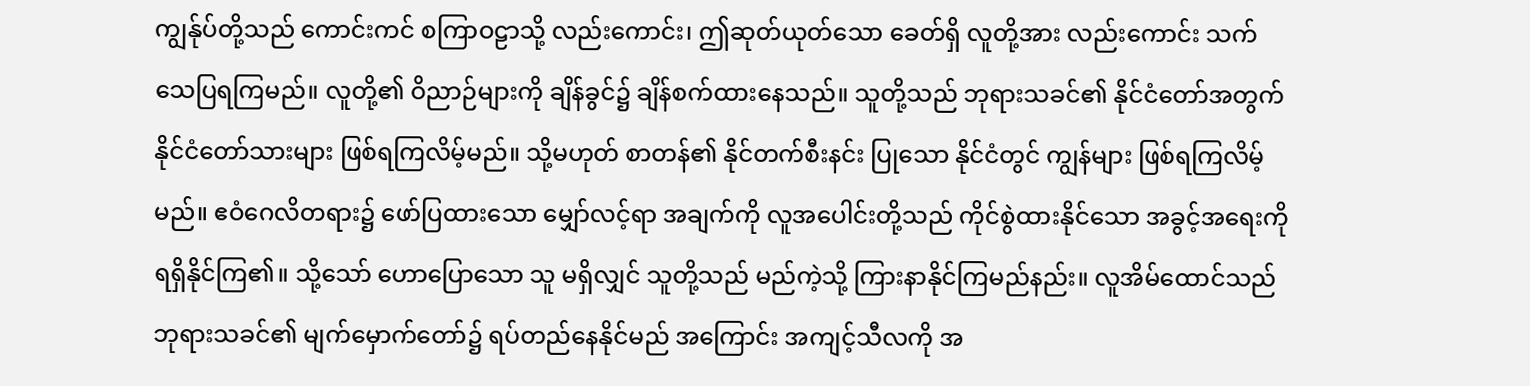ကျွန်ုပ်တို့သည် ကောင်းကင် စကြာဝဠာသို့ လည်းကောင်း၊ ဤဆုတ်ယုတ်သော ခေတ်ရှိ လူတို့အား လည်းကောင်း သက်သေပြရကြမည်။ လူတို့၏ ဝိညာဉ်များကို ချိန်ခွင်၌ ချိန်စက်ထားနေသည်။ သူတို့သည် ဘုရားသခင်၏ နိုင်ငံတော်အတွက် နိုင်ငံတော်သားများ ဖြစ်ရကြလိမ့်မည်။ သို့မဟုတ် စာတန်၏ နိုင်တက်စီးနင်း ပြုသော နိုင်ငံတွင် ကျွန်များ ဖြစ်ရကြလိမ့်မည်။ ဧဝံဂေလိတရား၌ ဖော်ပြထားသော မျှော်လင့်ရာ အချက်ကို လူအပေါင်းတို့သည် ကိုင်စွဲထားနိုင်သော အခွင့်အရေးကို ရရှိနိုင်ကြ၏။ သို့သော် ဟောပြောသော သူ မရှိလျှင် သူတို့သည် မည်ကဲ့သို့ ကြားနာနိုင်ကြမည်နည်း။ လူအိမ်ထောင်သည် ဘုရားသခင်၏ မျက်မှောက်တော်၌ ရပ်တည်နေနိုင်မည် အကြောင်း အကျင့်သီလကို အ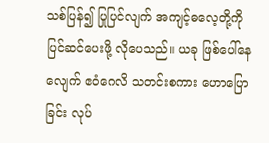သစ်ပြန်၍ ပြုပြင်လျက် အကျင့်ဓလေ့တို့ကို ပြင်ဆင်ပေးဖို့ လိုပေသည်။ ယခု ဖြစ်ပေါ်နေလျေက် ဧဝံဂေလိ သတင်းစကား ဟောပြောခြင်း လုပ်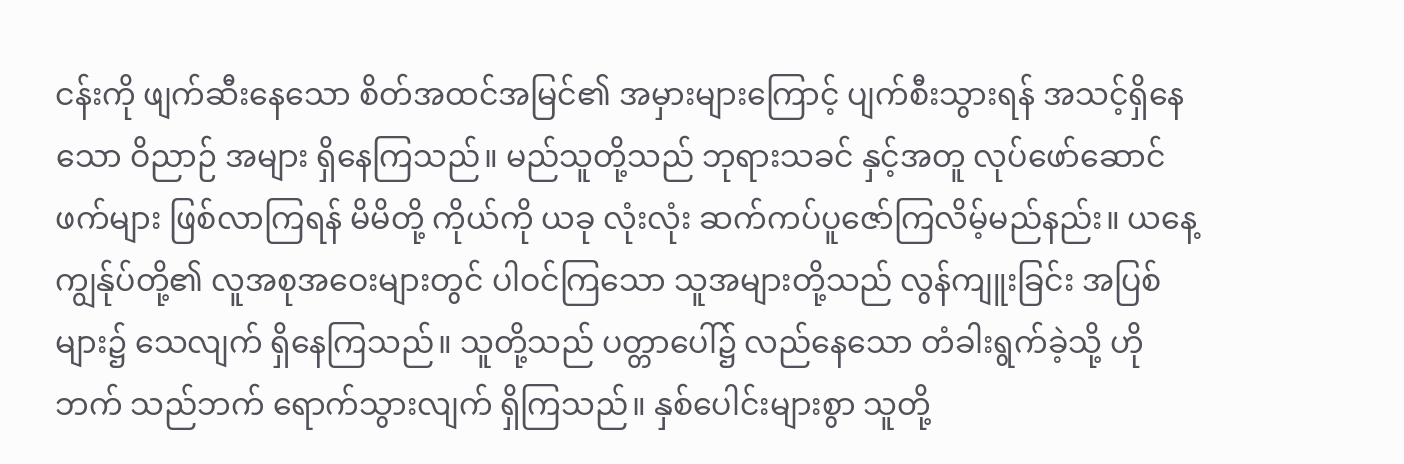ငန်းကို ဖျက်ဆီးနေသော စိတ်အထင်အမြင်၏ အမှားများကြောင့် ပျက်စီးသွားရန် အသင့်ရှိနေသော ဝိညာဉ် အများ ရှိနေကြသည်။ မည်သူတို့သည် ဘုရားသခင် နှင့်အတူ လုပ်ဖော်ဆောင်ဖက်များ ဖြစ်လာကြရန် မိမိတို့ ကိုယ်ကို ယခု လုံးလုံး ဆက်ကပ်ပူဇော်ကြလိမ့်မည်နည်း။ ယနေ့ ကျွန်ုပ်တို့၏ လူအစုအဝေးများတွင် ပါဝင်ကြသော သူအများတို့သည် လွန်ကျူးခြင်း အပြစ်များ၌ သေလျက် ရှိနေကြသည်။ သူတို့သည် ပတ္တာပေါ်၌ လည်နေသော တံခါးရွက်ခဲ့သို့ ဟိုဘက် သည်ဘက် ရောက်သွားလျက် ရှိကြသည်။ နှစ်ပေါင်းများစွာ သူတို့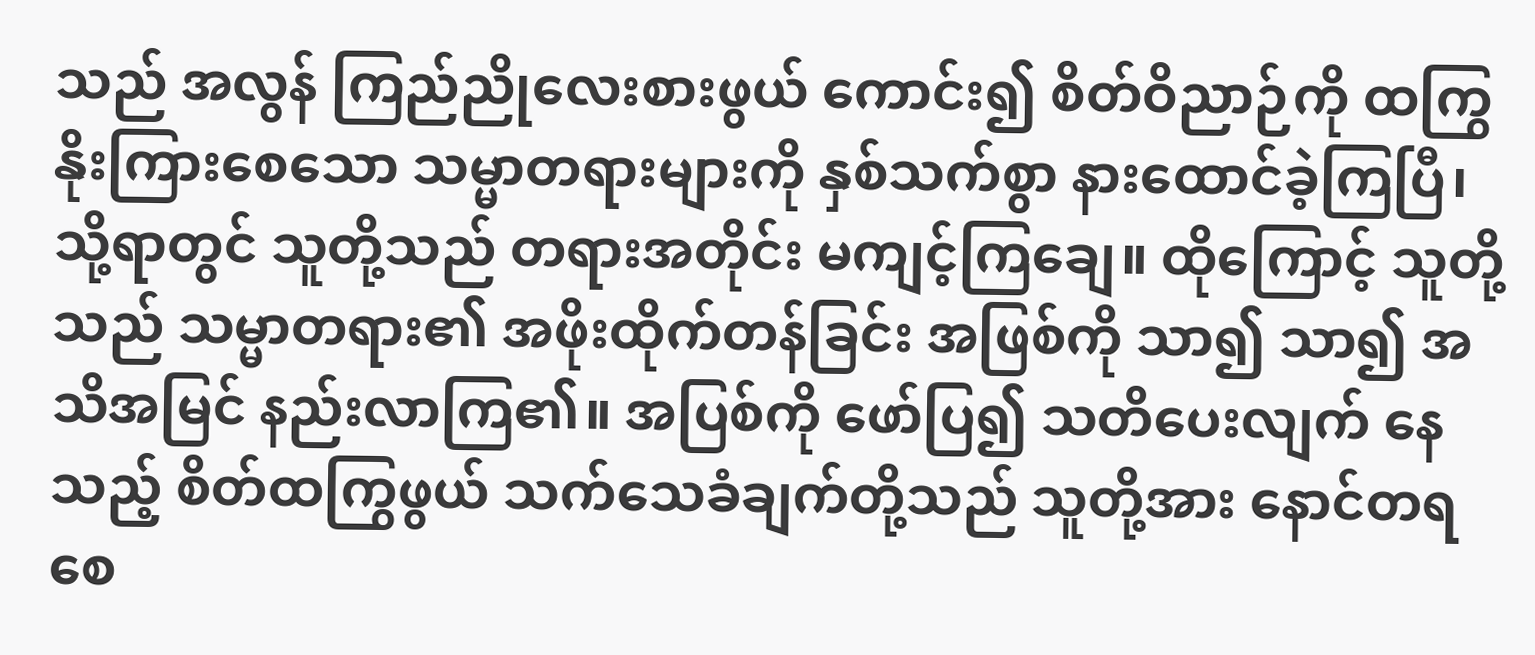သည် အလွန် ကြည်ညိုလေးစားဖွယ် ကောင်း၍ စိတ်ဝိညာဉ်ကို ထကြွနိုးကြားစေသော သမ္မာတရားများကို နှစ်သက်စွာ နားထောင်ခဲ့ကြပြီ၊ သို့ရာတွင် သူတို့သည် တရားအတိုင်း မကျင့်ကြချေ။ ထိုကြောင့် သူတို့သည် သမ္မာတရား၏ အဖိုးထိုက်တန်ခြင်း အဖြစ်ကို သာ၍ သာ၍ အသိအမြင် နည်းလာကြ၏။ အပြစ်ကို ဖော်ပြ၍ သတိပေးလျက် နေသည့် စိတ်ထကြွဖွယ် သက်သေခံချက်တို့သည် သူတို့အား နောင်တရစေ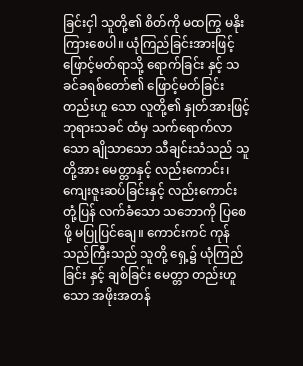ခြင်းငှါ သူတို့၏ စိတ်ကို မထကြွ မနိုးကြားစေပါ။ ယုံကြည်ခြင်းအားဖြင့် ဖြောင့်မတ်ရာသို့ ရောက်ခြင်း နှင့် သခင်ခရစ်တော်၏ ဖြောင့်မတ်ခြင်း တည်းဟူ သော လူတို့၏ နှုတ်အားဖြင့် ဘုရားသခင် ထံမှ သက်ရောက်လာသော ချိုသာသော သီချင်းသံသည် သူတို့အား မေတ္တာနှင့် လည်းကောင်း၊ ကျေးဇူးဆပ်ခြင်းနှင့် လည်းကောင်း တုံ့ပြန် လက်ခံသော သဘောကို ပြစေဖို့ မပြုပြင်ချေ။ ကောင်းကင် ကုန်သည်ကြီးသည် သူတို့ ရှေ့၌ ယုံကြည်ခြင်း နှင့် ချစ်ခြင်း မေတ္တာ တည်းဟူသော အဖိုးအတန်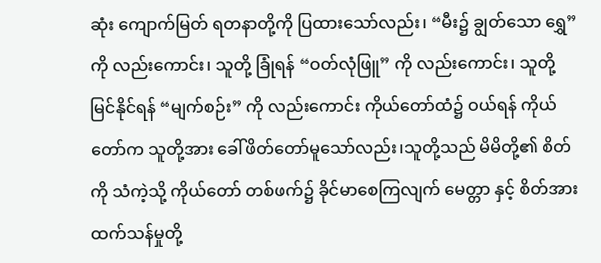ဆုံး ကျောက်မြတ် ရတနာတို့ကို ပြထားသော်လည်း၊ “မီး၌ ချွတ်သော ရွှေ” ကို လည်းကောင်း၊ သူတို့ ခြုံရန် “ဝတ်လုံဖြူ” ကို လည်းကောင်း၊ သူတို့ မြင်နိုင်ရန် “မျက်စဉ်း” ကို လည်းကောင်း ကိုယ်တော်ထံ၌ ဝယ်ရန် ကိုယ်တော်က သူတို့အား ခေါ်ဖိတ်တော်မူသော်လည်း၊သူတို့သည် မိမိတို့၏ စိတ်ကို သံကဲ့သို့ ကိုယ်တော် တစ်ဖက်၌ ခိုင်မာစေကြလျက် မေတ္တာ နှင့် စိတ်အားထက်သန်မှုတို့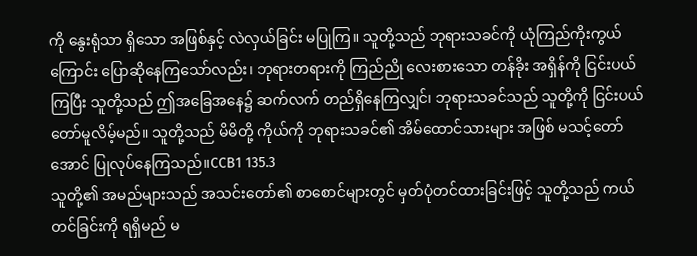ကို နွေးရုံသာ ရှိသော အဖြစ်နှင့် လဲလှယ်ခြင်း မပြုကြ။ သူတို့သည် ဘုရားသခင်ကို ယုံကြည်ကိုးကွယ်ကြောင်း ပြောဆိုနေကြသော်လည်း၊ ဘုရားတရားကို ကြည်ညို လေးစားသော တန်ခိုး အရှိန်ကို ငြင်းပယ်ကြပြီး သူတို့သည် ဤအခြေအနေ၌ ဆက်လက် တည်ရှိနေကြလျှင်၊ ဘုရားသခင်သည် သူတို့ကို ငြင်းပယ်တော်မူလိမ့်မည်။ သူတို့သည် မိမိတို့ ကိုယ်ကို ဘုရားသခင်၏ အိမ်ထောင်သားများ အဖြစ် မသင့်တော်အောင် ပြုလုပ်နေကြသည်။CCB1 135.3
သူတို့၏ အမည်များသည် အသင်းတော်၏ စာစောင်များတွင် မှတ်ပုံတင်ထားခြင်းဖြင့် သူတို့သည် ကယ်တင်ခြင်းကို ရရှိမည် မ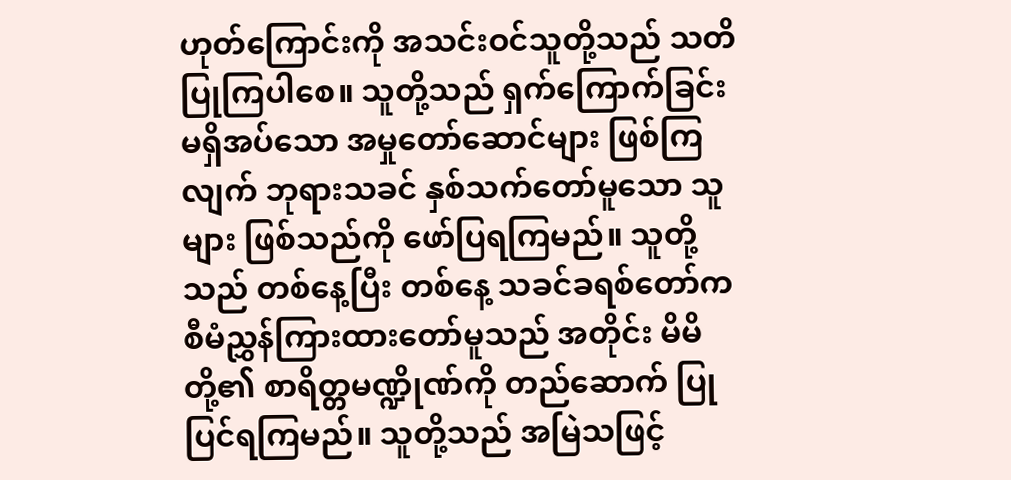ဟုတ်ကြောင်းကို အသင်းဝင်သူတို့သည် သတိပြုကြပါစေ။ သူတို့သည် ရှက်ကြောက်ခြင်း မရှိအပ်သော အမှုတော်ဆောင်များ ဖြစ်ကြလျက် ဘုရားသခင် နှစ်သက်တော်မူသော သူများ ဖြစ်သည်ကို ဖော်ပြရကြမည်။ သူတို့သည် တစ်နေ့ပြီး တစ်နေ့ သခင်ခရစ်တော်က စီမံညွှန်ကြားထားတော်မူသည် အတိုင်း မိမိတို့၏ စာရိတ္တမဏ္ဍိုဏ်ကို တည်ဆောက် ပြုပြင်ရကြမည်။ သူတို့သည် အမြဲသဖြင့်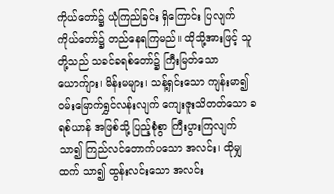ကိုယ်တော်၌ ယုံကြည်ခြင်း ရှိကြောင်း ပြလျက် ကိုယ်တော်၌ တည်နေရကြမည်။ ထိုသို့အားဖြင့် သူတို့သည် သခင်ခရစ်တော်၌ ကြီးမြတ်သော ယောက်ျား၊ မိန်းမများ၊ သန့်ရှင်းသော ကျန်းမာ၍ ဝမ်းမြောက်ရွှင်လန်းလျက် ကျေးဇူးသိတတ်သော ခရစ်ယာန် အဖြစ်သို့ ပြည့်စုံစွာ ကြီးပွားကြလျက် သာ၍ ကြည်လင်တောက်ပသော အလင်း၊ ထိုမျှထက် သာ၍ ထွန်းလင်းသော အလင်း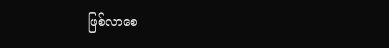ဖြစ်လာစေ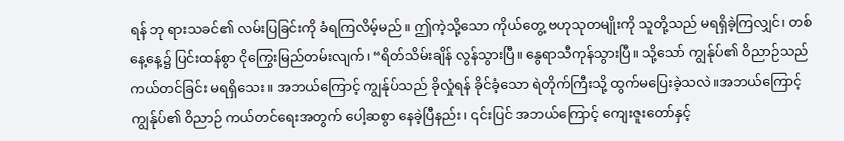ရန် ဘု ရားသခင်၏ လမ်းပြခြင်းကို ခံရကြလိမ့်မည်။ ဤကဲ့သို့သော ကိုယ်တွေ့ ဗဟုသုတမျိုးကို သူတို့သည် မရရှိခဲ့ကြလျှင်၊ တစ်နေ့နေ့၌ ပြင်းထန်စွာ ငိုကြွေးမြည်တမ်းလျက်၊ “ရိတ်သိမ်းချိန် လွန်သွားပြီ။ နွေရာသီကုန်သွားပြီ။ သို့သော် ကျွန်ုပ်၏ ဝိညာဉ်သည် ကယ်တင်ခြင်း မရရှိသေး။ အဘယ်ကြောင့် ကျွန်ုပ်သည် ခိုလှုံရန် ခိုင်ခံ့သော ရဲတိုက်ကြီးသို့ ထွက်မပြေးခဲ့သလဲ။အဘယ်ကြောင့် ကျွန်ုပ်၏ ဝိညာဉ် ကယ်တင်ရေးအတွက် ပေါ့ဆစွာ နေခဲ့ပြီနည်း၊ ၎င်းပြင် အဘယ်ကြောင့် ကျေးဇူးတော်နှင့်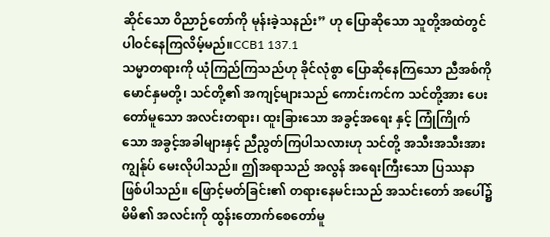ဆိုင်သော ဝိညာဉ်တော်ကို မုန်းခဲ့သနည်း” ဟု ပြောဆိုသော သူတို့အထဲတွင် ပါဝင်နေကြလိမ့်မည်။CCB1 137.1
သမ္မာတရားကို ယုံကြည်ကြသည်ဟု ခိုင်လုံစွာ ပြောဆိုနေကြသော ညီအစ်ကို မောင်နှမတို့၊ သင်တို့၏ အကျင့်များသည် ကောင်းကင်က သင်တို့အား ပေးတော်မူသော အလင်းတရား၊ ထူးခြားသော အခွင့်အရေး နှင့် ကြုံကြိုက်သော အခွင့်အခါများနှင့် ညီညွတ်ကြပါသလားဟု သင်တို့ အသီးအသီးအား ကျွန်ုပ် မေးလိုပါသည်။ ဤအရာသည် အလွန် အရေးကြီးသော ပြဿနာ ဖြစ်ပါသည်။ ဖြောင့်မတ်ခြင်း၏ တရားနေမင်းသည် အသင်းတော် အပေါ်၌ မိမိ၏ အလင်းကို ထွန်းတောက်စေတော်မူ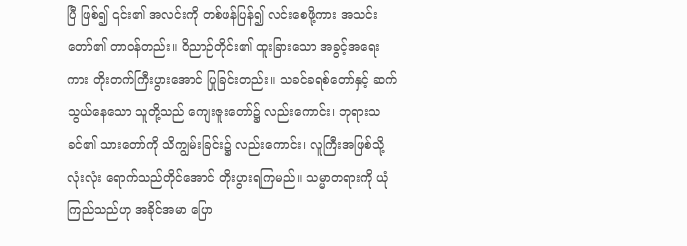ပြီ ဖြစ်၍ ၎င်း၏ အလင်းကို တစ်ဖန်ပြန်၍ လင်းစေဖို့ကား အသင်းတော်၏ တာဝန်တည်း။ ဝိညာဉ်တိုင်း၏ ထူးခြားသော အခွင့်အရေးကား တိုးတက်ကြီးပွားအောင် ပြုခြင်းတည်း။ သခင်ခရစ်တော်နှင့် ဆက်သွယ်နေသော သူတို့သည် ကျေးဇူးတော်၌ လည်းကောင်း၊ ဘုရားသခင်၏ သားတော်ကို သိကျွမ်းခြင်း၌ လည်းကောင်း၊ လူကြီးအဖြစ်သို့ လုံးလုံး ရောက်သည်တိုင်အောင် တိုးပွားရကြမည်။ သမ္မာတရားကို ယုံကြည်သည်ဟု အခိုင်အမာ ပြော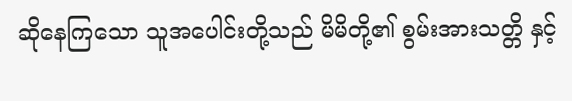ဆိုနေကြသော သူအပေါင်းတို့သည် မိမိတို့၏ စွမ်းအားသတ္တိ နှင့်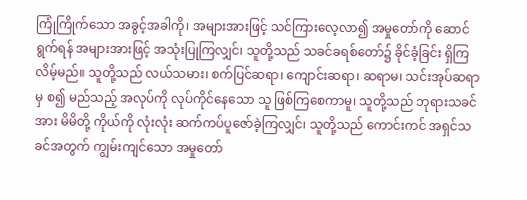ကြုံကြိုက်သော အခွင့်အခါကို၊ အများအားဖြင့် သင်ကြားလေ့လာ၍ အမှုတော်ကို ဆောင်ရွက်ရန် အများအားဖြင့် အသုံးပြုကြလျှင်၊ သူတို့သည် သခင်ခရစ်တော်၌ ခိုင်ခံ့ခြင်း ရှိကြလိမ့်မည်။ သူတို့သည် လယ်သမား၊ စက်ပြင်ဆရာ၊ ကျောင်းဆရာ၊ ဆရာမ၊ သင်းအုပ်ဆရာမှ စ၍ မည်သည့် အလုပ်ကို လုပ်ကိုင်နေသော သူ ဖြစ်ကြစေကာမူ၊ သူတို့သည် ဘုရားသခင်အား မိမိတို့ ကိုယ်ကို လုံးလုံး ဆက်ကပ်ပူဇော်ခဲ့ကြလျှင်၊ သူတို့သည် ကောင်းကင် အရှင်သခင်အတွက် ကျွမ်းကျင်သော အမှုတော်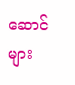ဆောင်များ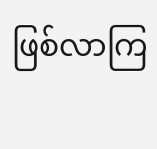ဖြစ်လာကြ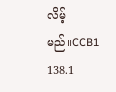လိမ့်မည်။CCB1 138.1